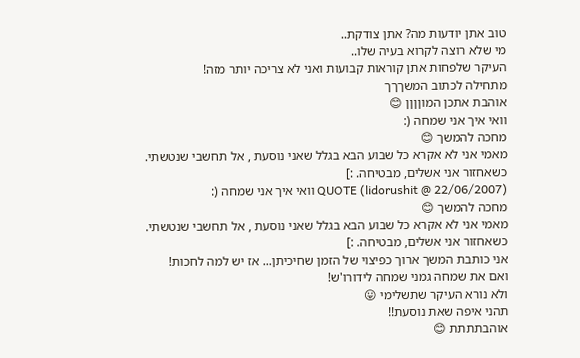טוב אתן יודעות מה? אתן צודקת..
מי שלא רוצה לקרוא בעיה שלו..
העיקר שלפחות אתן קוראות קבועות ואני לא צריכה יותר מזה!
מתחילה לכתוב המשךךך
אוהבת אתכן המוןןןן 😊
וואי איך אני שמחה (:
מחכה להמשך 😊
מאמי אני לא אקרא כל שבוע הבא בגלל שאני נוסעת , אל תחשבי שנטשתי.
כשאחזור אני אשלים, מבטיחה. :]
QUOTE (lidorushit @ 22/06/2007) וואי איך אני שמחה (:
מחכה להמשך 😊
מאמי אני לא אקרא כל שבוע הבא בגלל שאני נוסעת , אל תחשבי שנטשתי.
כשאחזור אני אשלים, מבטיחה. :]
אני כותבת המשך ארוך כפיצוי של הזמן שחיכיתן... אז יש למה לחכות!
ואם את שמחה גמני שמחה לידורו'ש!
ולא נורא העיקר שתשלימי 😛
תהני איפה שאת נוסעת!!
אוהבתתתת 😊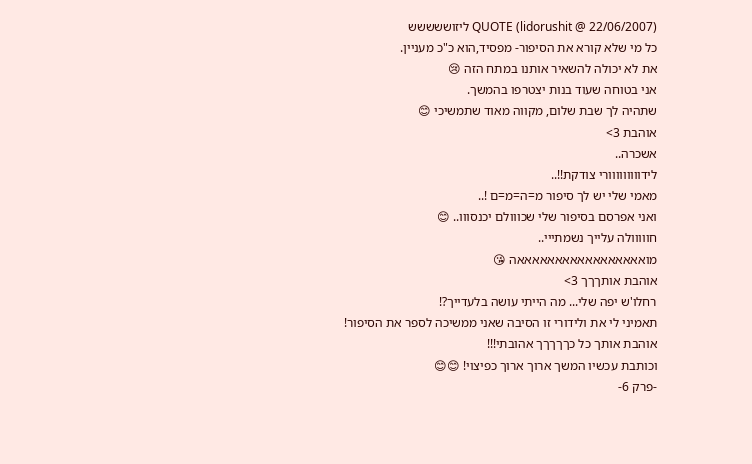QUOTE (lidorushit @ 22/06/2007) ליזוששששש
כל מי שלא קורא את הסיפור- מפסיד,הוא כ"כ מעניין.
את לא יכולה להשאיר אותנו במתח הזה 😢
אני בטוחה שעוד בנות יצטרפו בהמשך.
שתהיה לך שבת שלום, מקווה מאוד שתמשיכי 😊
אוהבת 3>
אשכרה..
לידווווווווורי צודקת!!..
מאמי שלי יש לך סיפור מ=ה=מ=ם !..
ואני אפרסם בסיפור שלי שכווולם יכנסווו.. 😊
חווווולה עלייך נשמתייי..
מואאאאאאאאאאאאאאאאאה 😘
אוהבת אותךךך 3>
רחלו'ש יפה שלי... מה הייתי עושה בלעדייך?!
תאמיני לי את ולידורי זו הסיבה שאני ממשיכה לספר את הסיפור!
אוהבת אותך כל כךךךךך אהובתי!!!
וכותבת עכשיו המשך ארוך ארוך כפיצוי! 😊😊
-פרק 6-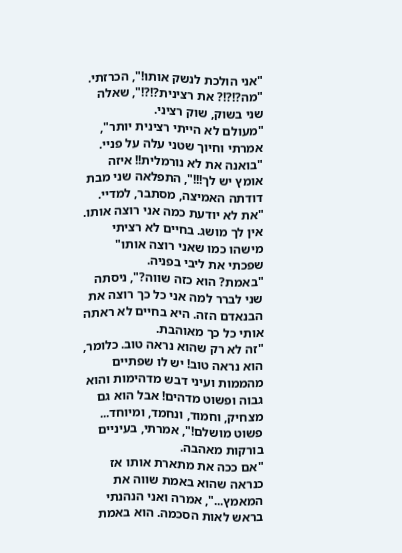"אני הולכת לנשק אותו!", הכרזתי.
"מה?!?!? את רצינית?!?!", שאלה שני בשוק, שוק רציני.
"מעולם לא הייתי רצינית יותר", אמרתי וחיוך שטני עלה על פניי.
"בואנה את לא נורמלית!! איזה אומץ יש לך!!!", התפלאה שני מבת דודתה האמיצה, מסתבר, למדיי.
"את לא יודעת כמה אני רוצה אותו. אין לך מושג. בחיים לא רציתי מישהו כמו שאני רוצה אותו" שפכתי את ליבי בפניה.
"באמת? הוא כזה שווה?", ניסתה שני לברר למה אני כל כך רוצה את הבנאדם הזה. היא בחיים לא ראתה אותי כל כך מאוהבת.
"זה לא רק שהוא נראה טוב. כלומר, הוא נראה טוב! יש לו שפתיים מהממות ועיני דבש מדהימות והוא גבוה ופשוט מדהים! אבל הוא גם מצחיק, וחמוד, ונחמד, ומיוחד... פשוט מושלם!", אמרתי, בעיניים בורקות מאהבה.
"אם ככה את מתארת אותו אז כנראה שהוא באמת שווה את המאמץ...", אמרה ואני הנהנתי בראש לאות הסכמה. הוא באמת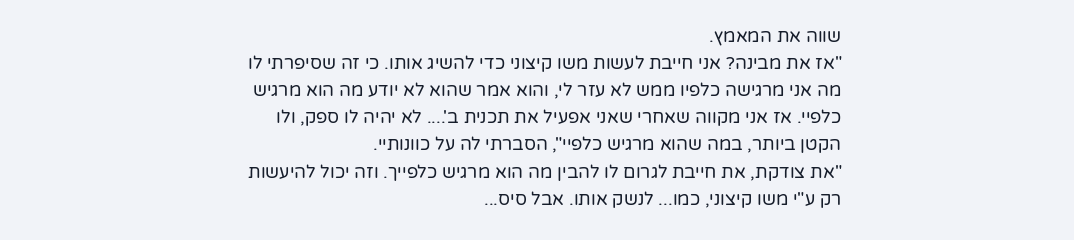שווה את המאמץ.
"אז את מבינה? אני חייבת לעשות משו קיצוני כדי להשיג אותו. כי זה שסיפרתי לו מה אני מרגישה כלפיו ממש לא עזר לי, והוא אמר שהוא לא יודע מה הוא מרגיש כלפיי. אז אני מקווה שאחרי שאני אפעיל את תכנית ב'.... לא יהיה לו ספק, ולו הקטן ביותר, במה שהוא מרגיש כלפיי", הסברתי לה על כוונותיי.
"את צודקת, את חייבת לגרום לו להבין מה הוא מרגיש כלפייך. וזה יכול להיעשות רק ע"י משו קיצוני, כמו... לנשק אותו. אבל סיס...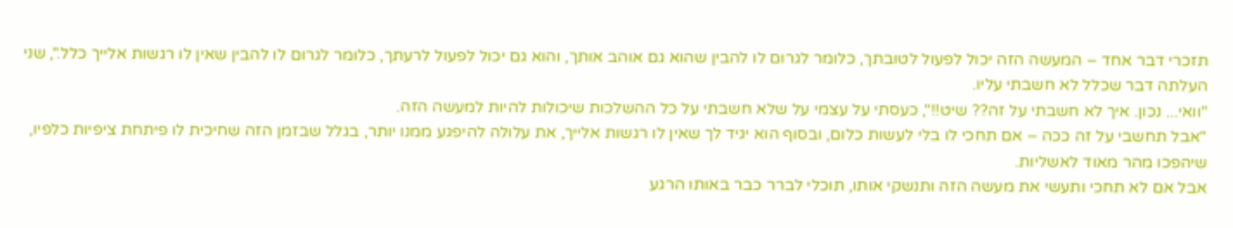תזכרי דבר אחד – המעשה הזה יכול לפעול לטובתך, כלומר לגרום לו להבין שהוא גם אוהב אותך, והוא גם יכול לפעול לרעתך, כלומר לגרום לו להבין שאין לו רגשות אלייך כלל.", שני העלתה דבר שכלל לא חשבתי עליו.
"וואי... נכון. איך לא חשבתי על זה?? שיט!!", כעסתי על עצמי על שלא חשבתי על כל ההשלכות שיכולות להיות למעשה הזה.
"אבל תחשבי על זה ככה – אם תחכי לו בלי לעשות כלום, ובסוף הוא יגיד לך שאין לו רגשות אלייך, את עלולה להיפגע ממנו יותר, בגלל שבזמן הזה שחיכית לו פיתחת ציפיות כלפיו, שיהפכו מהר מאוד לאשליות.
אבל אם לא תחכי ותעשי את מעשה הזה ותנשקי אותו, תוכלי לברר כבר באותו הרגע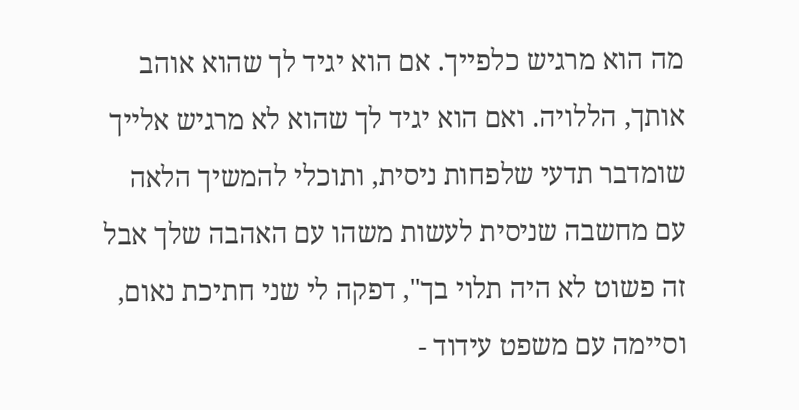מה הוא מרגיש כלפייך. אם הוא יגיד לך שהוא אוהב אותך, הללויה. ואם הוא יגיד לך שהוא לא מרגיש אלייך שומדבר תדעי שלפחות ניסית, ותוכלי להמשיך הלאה עם מחשבה שניסית לעשות משהו עם האהבה שלך אבל זה פשוט לא היה תלוי בך", דפקה לי שני חתיכת נאום, וסיימה עם משפט עידוד -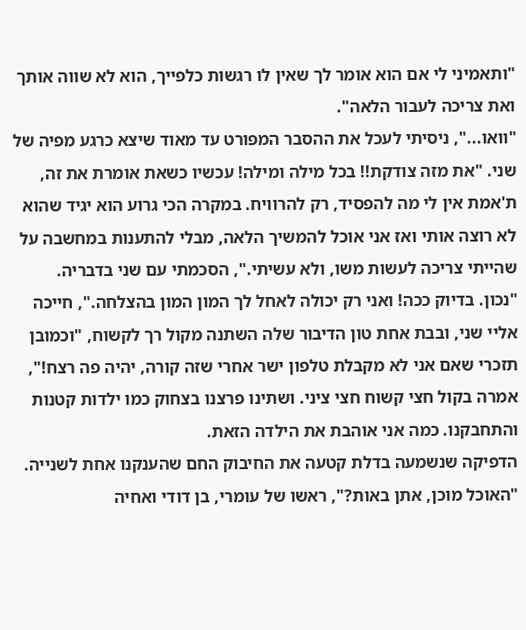"ותאמיני לי אם הוא אומר לך שאין לו רגשות כלפייך, הוא לא שווה אותך ואת צריכה לעבור הלאה".
"וואו...", ניסיתי לעכל את ההסבר המפורט עד מאוד שיצא כרגע מפיה של שני. "את מזה צודקת!! בכל מילה ומילה! עכשיו כשאת אומרת את זה, ת'אמת אין לי מה להפסיד, רק להרוויח. במקרה הכי גרוע הוא יגיד שהוא לא רוצה אותי ואז אני אוכל להמשיך הלאה, מבלי להתענות במחשבה על שהייתי צריכה לעשות משו, ולא עשיתי.", הסכמתי עם שני בדבריה.
"נכון. בדיוק ככה! ואני רק יכולה לאחל לך המון המון בהצלחה.", חייכה אליי שני, ובבת אחת טון הדיבור שלה השתנה מקול רך לקשוח, "וכמובן תזכרי שאם אני לא מקבלת טלפון ישר אחרי שזה קורה, יהיה פה רצח!", אמרה בקול חצי קשוח חצי ציני. ושתינו פרצנו בצחוק כמו ילדות קטנות והתחבקנו. כמה אני אוהבת את הילדה הזאת.
הדפיקה שנשמעה בדלת קטעה את החיבוק החם שהענקנו אחת לשנייה.
"האוכל מוכן, אתן באות?", ראשו של עומרי, בן דודי ואחיה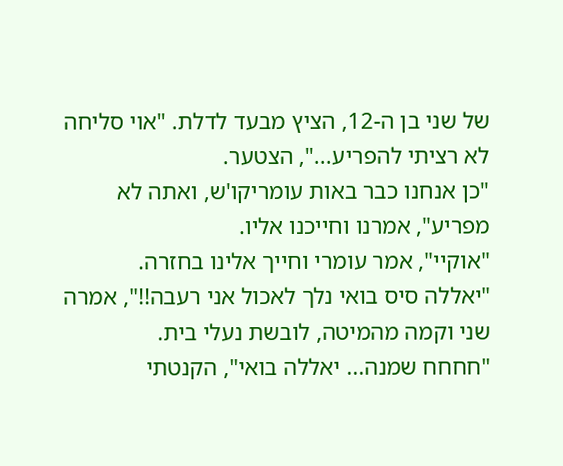של שני בן ה-12, הציץ מבעד לדלת. "אוי סליחה לא רציתי להפריע...", הצטער.
"כן אנחנו כבר באות עומריקו'ש, ואתה לא מפריע", אמרנו וחייכנו אליו.
"אוקיי", אמר עומרי וחייך אלינו בחזרה.
"יאללה סיס בואי נלך לאכול אני רעבה!!", אמרה שני וקמה מהמיטה, לובשת נעלי בית.
"חחחח שמנה... יאללה בואי", הקנטתי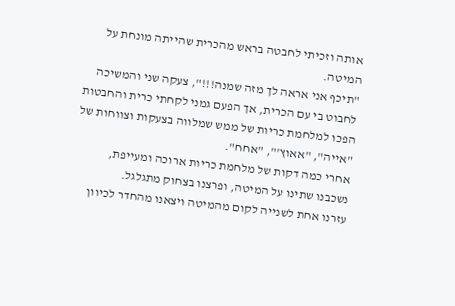אותה וזכיתי לחבטה בראש מהכרית שהייתה מונחת על המיטה.
"תיכף אני אראה לך מזה שמנה!!!", צעקה שני והמשיכה לחבוט בי עם הכרית, אך הפעם גמני לקחתי כרית והחבטות הפכו למלחמת כריות של ממש שמלווה בצעקות וצווחות של "אייה", "אאוץ'", "אחח".
אחרי כמה דקות של מלחמת כריות ארוכה ומעייפת, נשכבנו שתינו על המיטה, ופרצנו בצחוק מתגלגל.
עזרנו אחת לשנייה לקום מהמיטה ויצאנו מהחדר לכיוון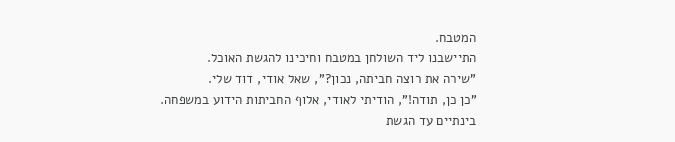המטבח.
התיישבנו ליד השולחן במטבח וחיכינו להגשת האוכל.
"שירה את רוצה חביתה, נכון?", שאל אודי, דוד שלי.
"כן כן, תודה!", הודיתי לאודי, אלוף החביתות הידוע במשפחה.
בינתיים עד הגשת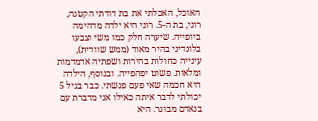האוכל, האכלתי את בת דודתי הקטנה, רוני, בת ה-5. רוני היא ילדה מדהימה ביופייה. שיערה חלק כמו משי וצבעו בלונדיני בהיר מאוד (ממש שוודית), עינייה כחולות בהירות ושפתיה אדמדמות ומלאות. פשוט יפהפייה. ובנוסף, הילדה היא חכמה שאי פעם פגשתי. כבר בגיל 5 יכולתי לדבר איתה כאילו אני מדברת עם בנאדם מבוגר. היא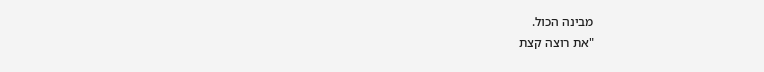מבינה הכול.
"את רוצה קצת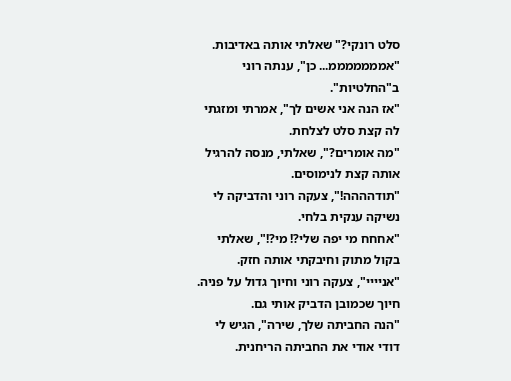סלט רונקי?" שאלתי אותה באדיבות.
"אמממממממ... כן", ענתה רוני ב"החלטיות".
"אז הנה אני אשים לך", אמרתי ומזגתי לה קצת סלט לצלחת.
"מה אומרים?", שאלתי, מנסה להרגיל אותה קצת לנימוסים.
"תודהההה!", צעקה רוני והדביקה לי נשיקה ענקית בלחי.
"אחחח מי יפה שלי?! מי?!", שאלתי בקול מתוק וחיבקתי אותה חזק.
"אניייי", צעקה רוני וחיוך גדול על פניה. חיוך שכמובן הדביק אותי גם.
"הנה החביתה שלך, שירה", הגיש לי דודי אודי את החביתה הריחנית.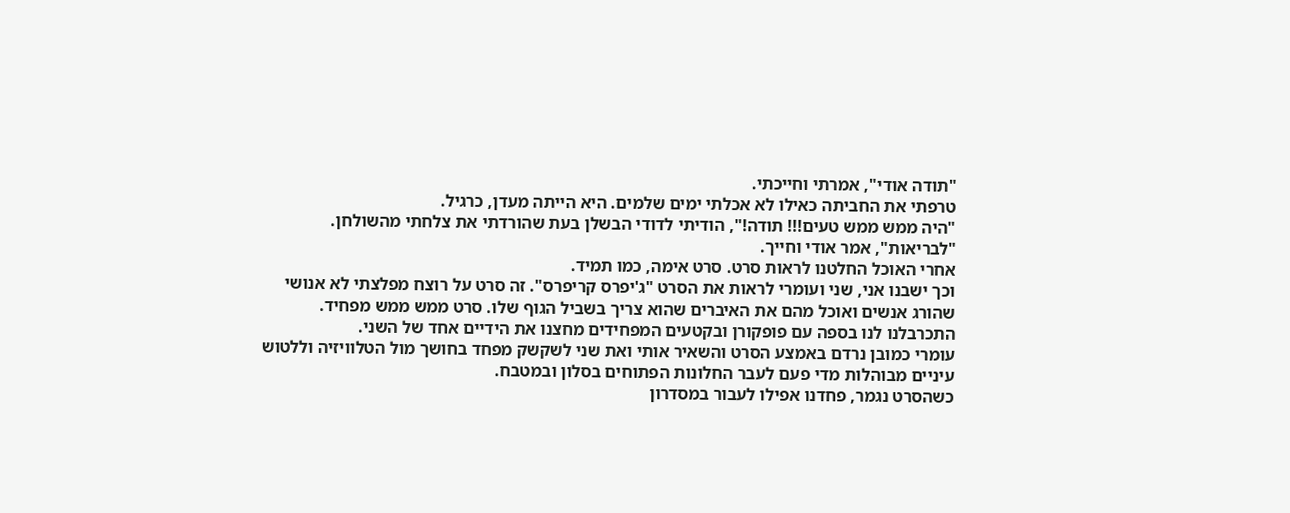"תודה אודי", אמרתי וחייכתי.
טרפתי את החביתה כאילו לא אכלתי ימים שלמים. היא הייתה מעדן, כרגיל.
"היה ממש ממש טעים!!! תודה!", הודיתי לדודי הבשלן בעת שהורדתי את צלחתי מהשולחן.
"לבריאות", אמר אודי וחייך.
אחרי האוכל החלטנו לראות סרט. סרט אימה, כמו תמיד.
וכך ישבנו אני, שני ועומרי לראות את הסרט "ג'יפרס קריפרס". זה סרט על רוצח מפלצתי לא אנושי שהורג אנשים ואוכל מהם את האיברים שהוא צריך בשביל הגוף שלו. סרט ממש ממש מפחיד.
התכרבלנו לנו בספה עם פופקורן ובקטעים המפחידים מחצנו את הידיים אחד של השני.
עומרי כמובן נרדם באמצע הסרט והשאיר אותי ואת שני לשקשק מפחד בחושך מול הטלוויזיה וללטוש עיניים מבוהלות מדי פעם לעבר החלונות הפתוחים בסלון ובמטבח.
כשהסרט נגמר, פחדנו אפילו לעבור במסדרון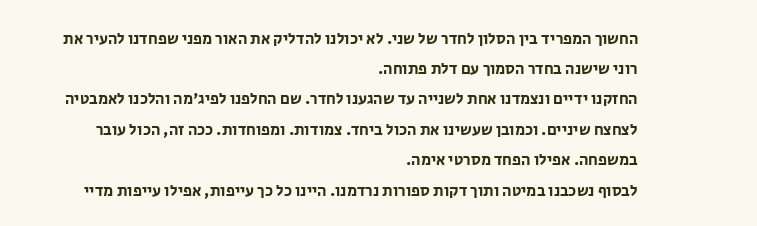החשוך המפריד בין הסלון לחדר של שני. לא יכולנו להדליק את האור מפני שפחדנו להעיר את רוני שישנה בחדר הסמוך עם דלת פתוחה.
החזקנו ידיים ונצמדנו אחת לשנייה עד שהגענו לחדר. שם החלפנו לפיג'מה והלכנו לאמבטיה לצחצח שיניים. וכמובן שעשינו את הכול ביחד. צמודות. ומפוחדות. ככה זה, הכול עובר במשפחה. אפילו הפחד מסרטי אימה.
לבסוף נשכבנו במיטה ותוך דקות ספורות נרדמנו. היינו כל כך עייפות, אפילו עייפות מדיי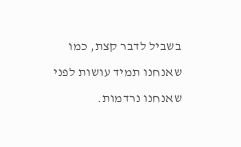בשביל לדבר קצת, כמו שאנחנו תמיד עושות לפני שאנחנו נרדמות.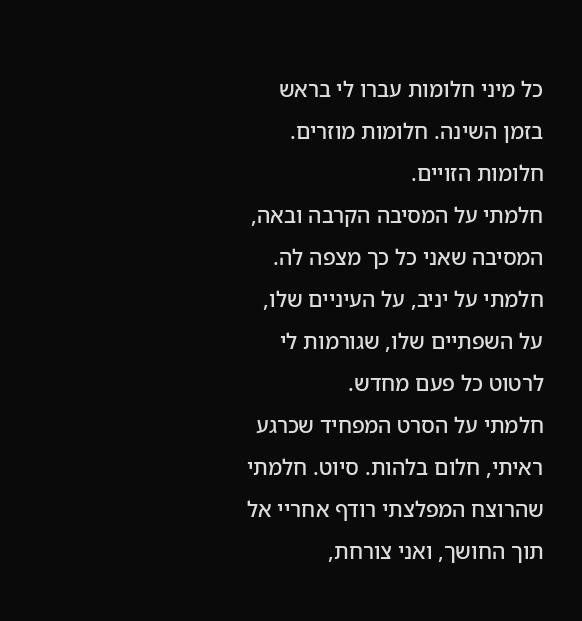כל מיני חלומות עברו לי בראש בזמן השינה. חלומות מוזרים. חלומות הזויים.
חלמתי על המסיבה הקרבה ובאה, המסיבה שאני כל כך מצפה לה.
חלמתי על יניב, על העיניים שלו, על השפתיים שלו, שגורמות לי לרטוט כל פעם מחדש.
חלמתי על הסרט המפחיד שכרגע ראיתי, חלום בלהות. סיוט. חלמתי שהרוצח המפלצתי רודף אחריי אל תוך החושך, ואני צורחת,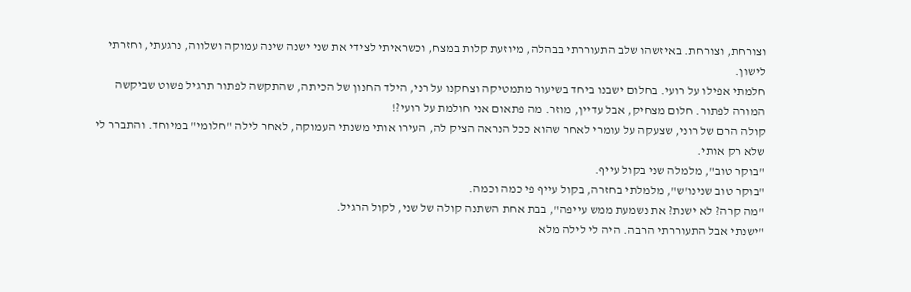וצורחת, וצורחת. באיזשהו שלב התעוררתי בבהלה, מיוזעת קלות במצח, וכשראיתי לצידי את שני ישנה שינה עמוקה ושלווה, נרגעתי, וחזרתי לישון.
חלמתי אפילו על רועי. בחלום ישבנו ביחד בשיעור מתמטיקה וצחקנו על רני, הילד החנון של הכיתה, שהתקשה לפתור תרגיל פשוט שביקשה המורה לפתור. חלום מצחיק, אבל עדיין, מוזר. מה פתאום אני חולמת על רועי?!
קולה הרם של רוני, שצעקה על עומרי לאחר שהוא ככל הנראה הציק לה, העירו אותי משנתי העמוקה, לאחר לילה "חלומי" במיוחד. והתברר לי שלא רק אותי.
"בוקר טוב", מלמלה שני בקול עייף.
"בוקר טוב שנינו'ש", מלמלתי בחזרה, בקול עייף פי כמה וכמה.
"מה קרה? לא ישנת? את נשמעת ממש עייפה", בבת אחת השתנה קולה של שני, לקול הרגיל.
"ישנתי אבל התעוררתי הרבה. היה לי לילה מלא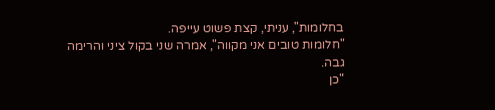בחלומות", עניתי, קצת פשוט עייפה.
"חלומות טובים אני מקווה", אמרה שני בקול ציני והרימה גבה.
"כן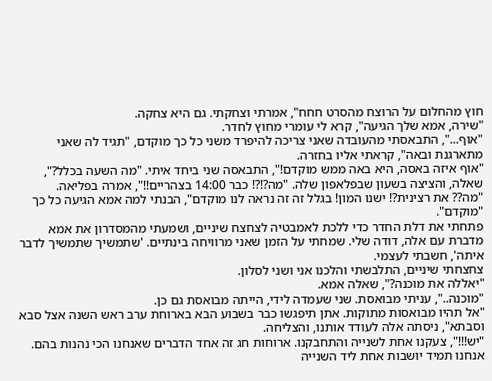חוץ מהחלום על הרוצח מהסרט חחח", אמרתי וצחקתי. גם היא צחקה.
"שירה, אמא שלך הגיעה", קרא לי עומרי מחוץ לחדר.
"אוף...", התבאסתי מהעובדה שאני צריכה להיפרד משני כל כך מוקדם, "תגיד לה שאני מתארגנת ובאה", קראתי אליו בחזרה.
"אוף איזה באסה, היא באה ממש מוקדם!", התבאסה שני ביחד איתי. "מה השעה בכלל?", שאלה, והציצה בשעון שבפלאפון שלה. "מה?!?! כבר 14:00 בצהריים!!", אמרה בפליאה.
"מה?? את רצינית?! ישנו המון! בגלל זה זה נראה לנו מוקדם", הבנתי למה אמא הגיעה כל כך "מוקדם".
פתחתי את דלת החדר כדי ללכת לאמבטיה לצחצח שיניים, ושמעתי מהמסדרון את אמא מדברת עם אלה, דודה שלי. שמחתי על הזמן שאני מרוויחה בינתיים. 'שתמשיך שתמשיך לדבר איתה', חשבתי לעצמי.
צחצחתי שיניים, התלבשתי והלכנו אני ושני לסלון.
"יאללה את מוכנה?", שאלה אמא.
"מוכנה..", עניתי מבואסת. שני שעמדה לידי, הייתה מבואסת גם כן.
"אל תהיו מבואסות מתוקות. אתן תיפגשו כבר בשבוע הבא בארוחת ערב ראש השנה אצל סבא וסבתא", ניסתה אלה לעודד אותנו, והצליחה.
"יש!!!", צעקנו אחת לשנייה והתחבקנו. ארוחות חג זה אחד הדברים שאנחנו הכי נהנות בהם. אנחנו תמיד יושבות אחת ליד השנייה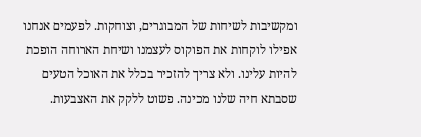ומקשיבות לשיחות של המבוגרים, וצוחקות. לפעמים אנחנו אפילו לוקחות את הפוקוס לעצמנו ושיחת הארוחה הופכת להיות עלינו. ולא צריך להזכיר בכלל את האוכל הטעים שסבתא חיה שלנו מכינה. פשוט ללקק את האצבעות.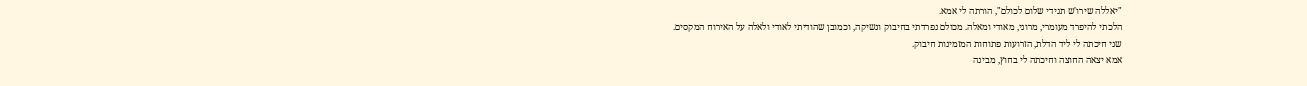"יאללה שירו'ש תגידי שלום לכולם", הורתה לי אמא.
הלכתי להיפרד מעומרי, מרוני, מאודי ומאלה. מכולם נפרדתי בחיבוק ונשיקה, וכמובן שהודיתי לאודי ולאלה על האירוח המקסים.
שני חיכתה לי ליד הדלת, הזרועות פתוחות המזמינות חיבוק.
אמא יצאה החוצה וחיכתה לי בחוץ, מבינה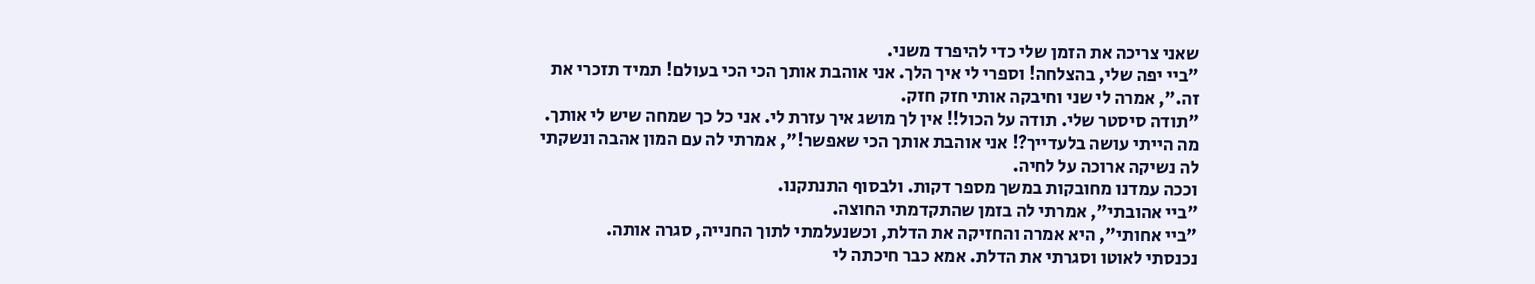שאני צריכה את הזמן שלי כדי להיפרד משני.
"ביי יפה שלי, בהצלחה! וספרי לי איך הלך. אני אוהבת אותך הכי הכי בעולם! תמיד תזכרי את זה.", אמרה לי שני וחיבקה אותי חזק חזק.
"תודה סיסטר שלי. תודה על הכול!! אין לך מושג איך עזרת לי. אני כל כך שמחה שיש לי אותך. מה הייתי עושה בלעדייך?! אני אוהבת אותך הכי שאפשר!", אמרתי לה עם המון אהבה ונשקתי לה נשיקה ארוכה על לחיה.
וככה עמדנו מחובקות במשך מספר דקות. ולבסוף התנתקנו.
"ביי אהובתי", אמרתי לה בזמן שהתקדמתי החוצה.
"ביי אחותי", היא אמרה והחזיקה את הדלת, וכשנעלמתי לתוך החנייה, סגרה אותה.
נכנסתי לאוטו וסגרתי את הדלת. אמא כבר חיכתה לי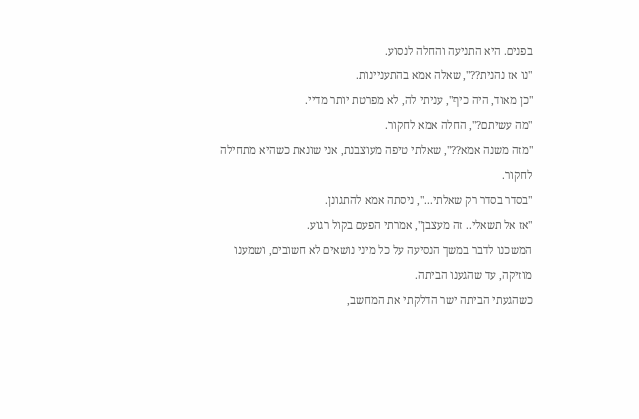בפנים. היא התניעה והחלה לנסוע.
"נו אז נהנית??", שאלה אמא בהתעניינות.
"כן מאוד, היה כיף", עניתי לה, לא מפרטת יותר מדיי.
"מה עשיתם?", החלה אמא לחקור.
"מזה משנה אמא??", שאלתי טיפה מעוצבנת, אני שונאת כשהיא מתחילה לחקור.
"בסדר בסדר רק שאלתי...", ניסתה אמא להתגונן.
"אז אל תשאלי.. זה מעצבן", אמרתי הפעם בקול רגוע.
המשכנו לדבר במשך הנסיעה על כל מיני נושאים לא חשובים, ושמענו מוזיקה, עד שהגענו הביתה.
כשהגעתי הביתה ישר הדלקתי את המחשב,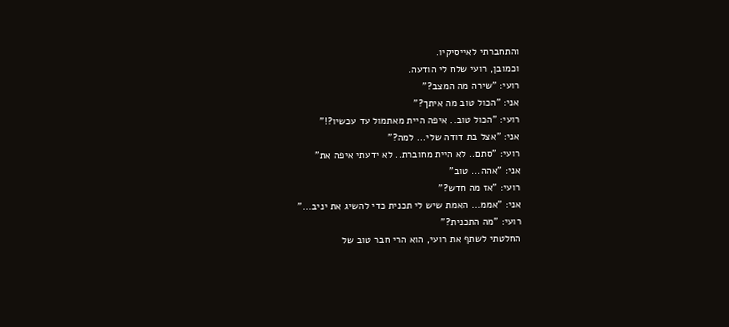והתחברתי לאייסיקיו.
וכמובן, רועי שלח לי הודעה.
רועי: "שירה מה המצב?"
אני: "הכול טוב מה איתך?"
רועי: "הכול טוב.. איפה היית מאתמול עד עכשיו?!"
אני: "אצל בת דודה שלי... למה?"
רועי: "סתם.. לא היית מחוברת.. לא ידעתי איפה את"
אני: "אהה... טוב"
רועי: "אז מה חדש?"
אני: "אממ... האמת שיש לי תכנית כדי להשיג את יניב..."
רועי: "מה התכנית?"
החלטתי לשתף את רועי, הוא הרי חבר טוב של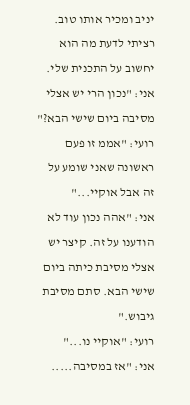יניב ומכיר אותו טוב. רציתי לדעת מה הוא יחשוב על התכנית שלי.
אני: "נכון הרי יש אצלי מסיבה ביום שישי הבא?"
רועי: "אממ זו פעם ראשונה שאני שומע על זה אבל אוקיי..."
אני: "אהה נכון עוד לא הודענו על זה. קיצר יש אצלי מסיבת כיתה ביום שישי הבא. סתם מסיבת גיבוש."
רועי: "אוקיי נו..."
אני: "אז במסיבה.....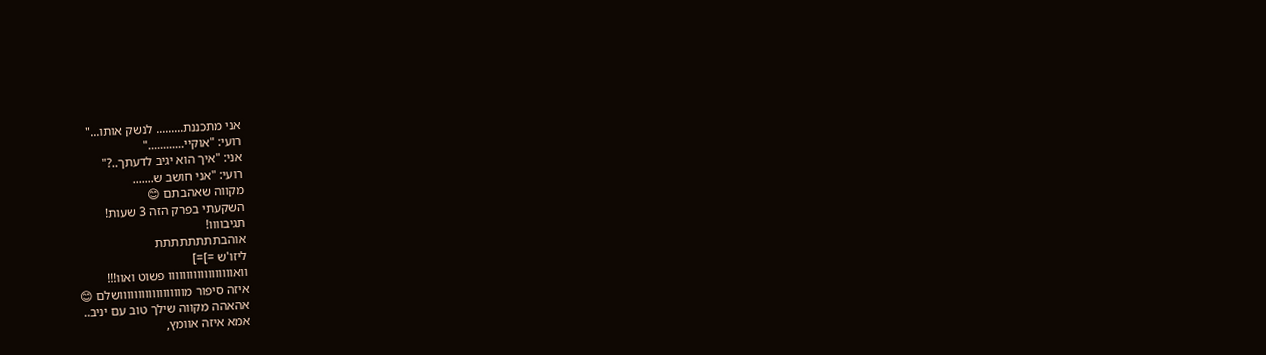אני מתכננת......... לנשק אותו..."
רועי: "אוקיי............"
אני: "איך הוא יגיב לדעתך..?"
רועי: "אני חושב ש.......
מקווה שאהבתם 😊
השקעתי בפרק הזה 3 שעות!
תגיבוווו!
אוהבתתתתתתתת
ליזו'ש =]=]
וואוווווווווווווווווו פשוט ואוו!!!
איזה סיפור מוווווווווווווווווושלם 😊
אהאהה מקווה שילך טוב עם יניב..
אמא איזה אוומץ,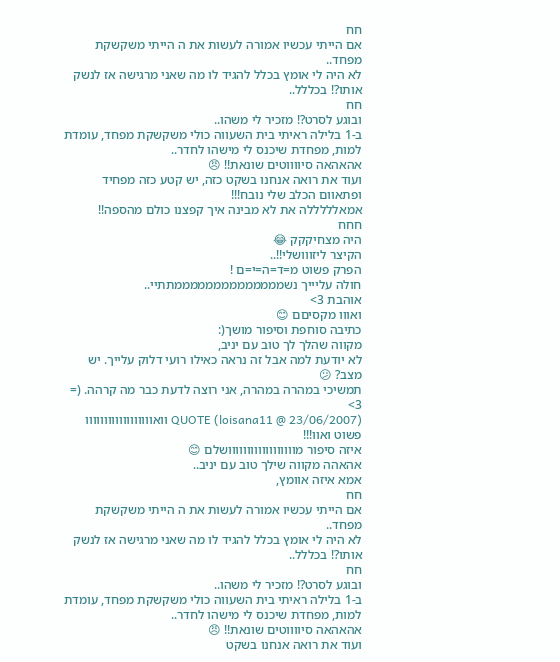חח
אם הייתי עכשיו אמורה לעשות את ה הייתי משקשקת מפחד..
לא היה לי אומץ בכלל להגיד לו מה שאני מרגישה אז לנשק אותו?! בכללל..
חח
ובוגע לסרט?! מזכיר לי משהו..
ב-1 בלילה ראיתי בית השעווה כולי משקשקת מפחד, עומדת למות, מפחדת שיכנס לי מישהו לחדר..
אהאהאה סיווווטים שונאת!! 😠
ועוד את רואה אנחנו בשקט כזה, יש קטע כזה מפחיד ופתאוום הכלב שלי נובח!!!
אמאלללללה את לא מבינה איך קפצנו כולם מהספה!!
חחח
היה מצחיקקק 😂
הקיצר ליזווושלי!!..
הפרק פשוט מ=ד=ה=י=ם !
חולה עליייך נשממממממממממממממתתיי..
אוהבת 3>
ואווו מקסיםם 😊
כתיבה סוחפת וסיפור מושך(:
מקווה שהלך לך טוב עם יניב,
לא יודעת למה אבל זה נראה כאילו רועי דלוק עלייך. יש מצב? 😕
תמשיכי במהרה במהרה, אני רוצה לדעת כבר מה קרהה. (=
3>
QUOTE (loisana11 @ 23/06/2007) וואוווווווווווווווווו פשוט ואוו!!!
איזה סיפור מוווווווווווווווווושלם 😊
אהאהה מקווה שילך טוב עם יניב..
אמא איזה אוומץ,
חח
אם הייתי עכשיו אמורה לעשות את ה הייתי משקשקת מפחד..
לא היה לי אומץ בכלל להגיד לו מה שאני מרגישה אז לנשק אותו?! בכללל..
חח
ובוגע לסרט?! מזכיר לי משהו..
ב-1 בלילה ראיתי בית השעווה כולי משקשקת מפחד, עומדת למות, מפחדת שיכנס לי מישהו לחדר..
אהאהאה סיווווטים שונאת!! 😠
ועוד את רואה אנחנו בשקט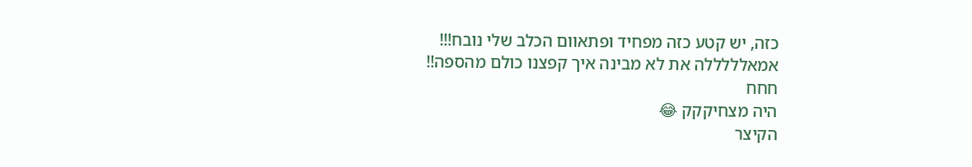כזה, יש קטע כזה מפחיד ופתאוום הכלב שלי נובח!!!
אמאלללללה את לא מבינה איך קפצנו כולם מהספה!!
חחח
היה מצחיקקק 😂
הקיצר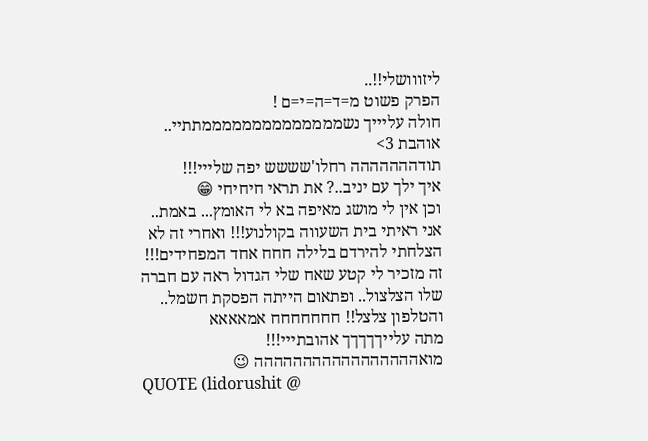ליזווושלי!!..
הפרק פשוט מ=ד=ה=י=ם !
חולה עליייך נשממממממממממממממתתיי..
אוהבת 3>
תודההההההה רחלו'שששש יפה שלייי!!!
איך ילך עם יניב..? את תראי חיחיחי 😁
וכן אין לי מושג מאיפה בא לי האומץ... באמת..
אני ראיתי בית השעווה בקולנוע!!! ואחרי זה לא הצלחתי להירדם בלילה חחח אחד המפחידים!!!
זה מזכיר לי קטע שאח שלי הגדול ראה עם חברה שלו הצלצול.. ופתאום הייתה הפסקת חשמל.. והטלפון צלצל!! חחחחחחח אמאאאא
מתה עלייךךךךך אהובתייי!!! מואההההההההההההההההה 😉
QUOTE (lidorushit @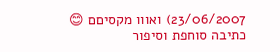23/06/2007) ואווו מקסיםם 😊
כתיבה סוחפת וסיפור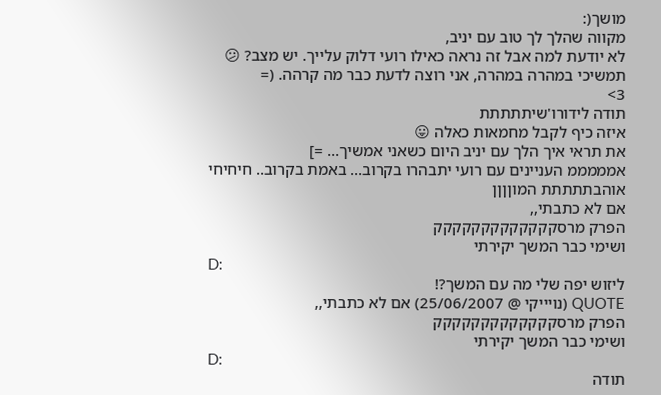מושך(:
מקווה שהלך לך טוב עם יניב,
לא יודעת למה אבל זה נראה כאילו רועי דלוק עלייך. יש מצב? 😕
תמשיכי במהרה במהרה, אני רוצה לדעת כבר מה קרהה. (=
3>
תודה לידורו'שיתתתתת
איזה כיף לקבל מחמאות כאלה 😛
את תראי איך הלך עם יניב היום כשאני אמשיך... =]
אמממממ העניינים עם רועי יתבהרו בקרוב... באמת בקרוב.. חיחיחי
אוהבתתתתת המוןןןן
אם לא כתבתי,,
הפרק מרסקקקקקקקקקקקקק
ושימי כבר המשך יקירתי
D:
ליזוש יפה שלי מה עם המשך?!
QUOTE (נויייקי @ 25/06/2007) אם לא כתבתי,,
הפרק מרסקקקקקקקקקקקקק
ושימי כבר המשך יקירתי
D:
תודה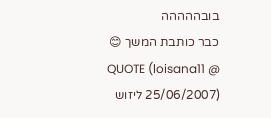בובההההה
כבר כותבת המשך 😊
QUOTE (loisana11 @ 25/06/2007) ליזוש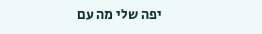יפה שלי מה עם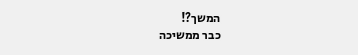המשך?!
כבר ממשיכה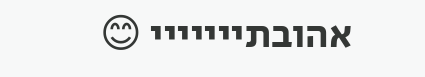אהובתייייייי 😊